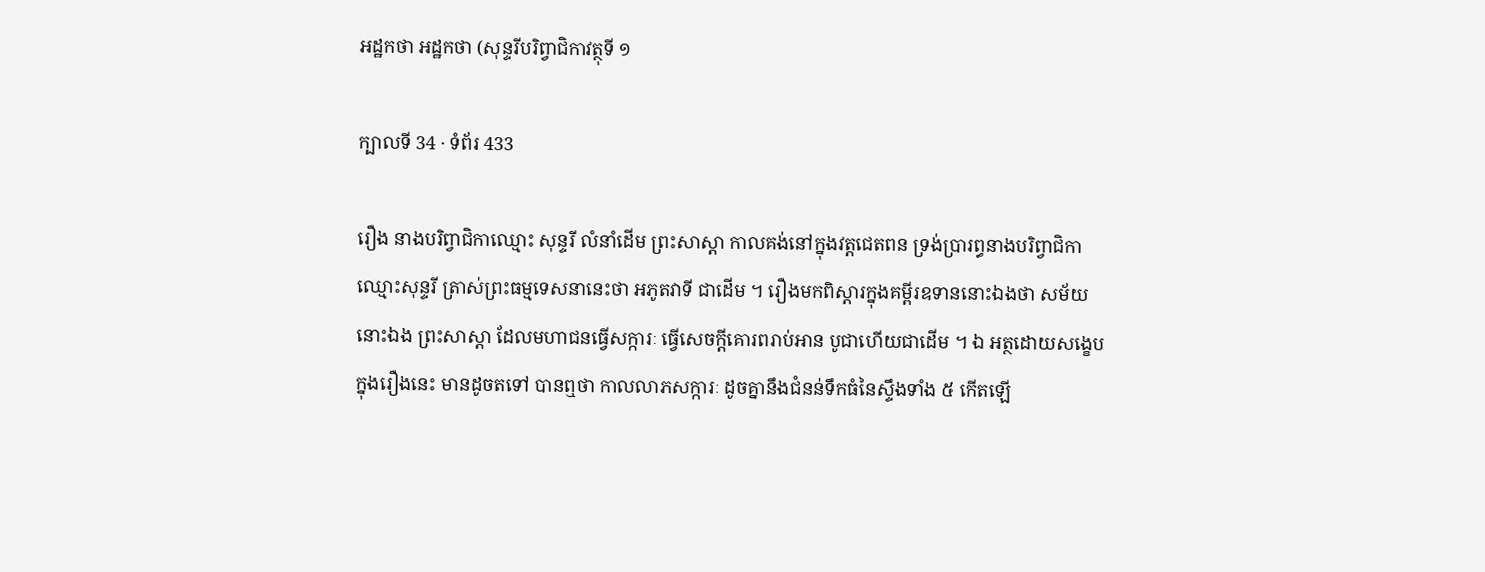អដ្ឋកថា អដ្ឋកថា (សុន្ទរីបរិព្វាជិកាវត្ថុទី ១

ក្បាលទី 34 · ទំព័រ 433

រឿង នាងបរិព្វាជិកាឈ្មោះ សុន្ទរី លំនាំដើម ព្រះសាស្តា កាលគង់នៅក្នុងវត្តជេតពន ទ្រង់ប្រារព្ធនាងបរិព្វាជិកា ឈ្មោះសុន្ទរី ត្រាស់ព្រះធម្មទេសនានេះថា អភូតវាទី ជាដើម ។ រឿងមកពិស្តារក្នុងគម្ពីរឧទាននោះឯងថា សម័យនោះឯង ព្រះសាស្តា ដែលមហាជនធ្វើសក្ការៈ ធ្វើសេចក្តីគោរពរាប់អាន បូជាហើយជាដើម ។ ឯ អត្ថដោយសង្ខេបក្នុងរឿងនេះ មានដូចតទៅ បានឮថា កាលលាភសក្ការៈ ដូចគ្នានឹងជំនន់ទឹកធំនៃស្ទឹងទាំង ៥ កើតឡើ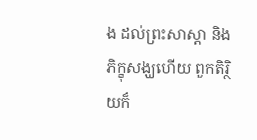ង ដល់ព្រះសាស្តា និងភិក្ខុសង្ឃហើយ ពួកតិរ្ថិយក៏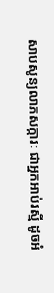សាបសូន្យលាភសក្ការៈ ជាអ្នកអាប់រស្មី ដូចអំ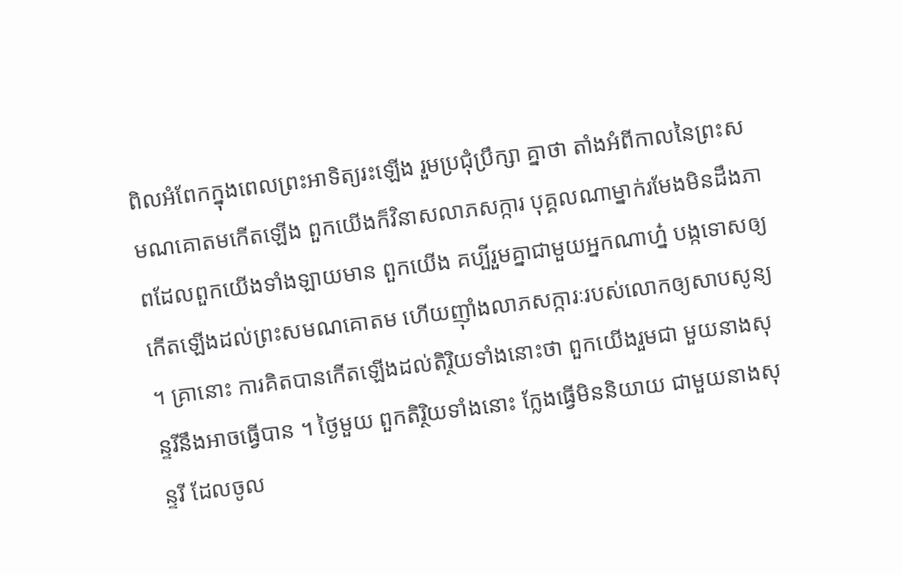ពិលអំពែកក្នុងពេលព្រះអាទិត្យរះឡើង រួមប្រជុំប្រឹក្សា គ្នាថា តាំងអំពីកាលនៃព្រះសមណគោតមកើតឡើង ពួកយើងក៏វិនាសលាភសក្ការ បុគ្គលណាម្នាក់រមែងមិនដឹងភាពដែលពួកយើងទាំងឡាយមាន ពួកយើង គប្បីរួមគ្នាជាមួយអ្នកណាហ្ន៎ បង្កទោសឲ្យកើតឡើងដល់ព្រះសមណគោតម ហើយញ៉ាំងលាភសក្ការៈរបស់លោកឲ្យសាបសូន្យ ។ គ្រានោះ ការគិតបានកើតឡើងដល់តិរ្ថិយទាំងនោះថា ពួកយើងរួមជា មួយនាងសុន្ទរីនឹងអាចធ្វើបាន ។ ថ្ងៃមួយ ពួកតិរ្ថិយទាំងនោះ ក្លែងធ្វើមិននិយាយ ជាមួយនាងសុន្ទរី ដែលចូល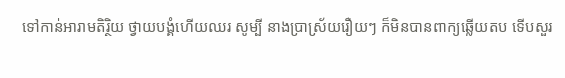ទៅកាន់អារាមតិរ្ថិយ ថ្វាយបង្គំហើយឈរ សូម្បី នាងប្រាស្រ័យរឿយៗ ក៏មិនបានពាក្យឆ្លើយតប ទើបសួរ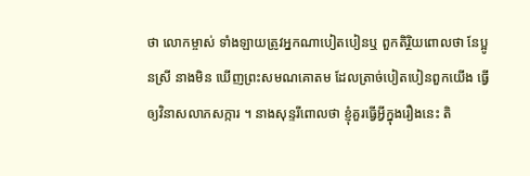ថា លោកម្ចាស់ ទាំងឡាយត្រូវអ្នកណាបៀតបៀនឬ ពួកតិរ្ថិយពោលថា នែប្អូនស្រី នាងមិន ឃើញព្រះសមណគោតម ដែលត្រាច់បៀតបៀនពួកយើង ធ្វើឲ្យវិនាសលាភសក្ការ ។ នាងសុន្ទរីពោលថា ខ្ញុំគួរធ្វើអ្វីក្នុងរឿងនេះ តិ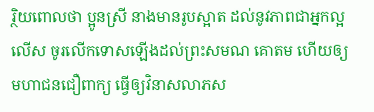រ្ថិយពោលថា ប្អូនស្រី នាងមានរូបស្អាត ដល់នូវភាពជាអ្នកល្អលើស ចូរលើកទោសឡើងដល់ព្រះសមណ គោតម ហើយឲ្យមហាជនជឿពាក្យ ធ្វើឲ្យវិនាសលាភស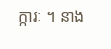ក្ការៈ ។ នាង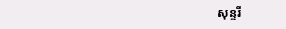សុន្ទរី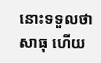នោះទទួលថា សាធុ ហើយ